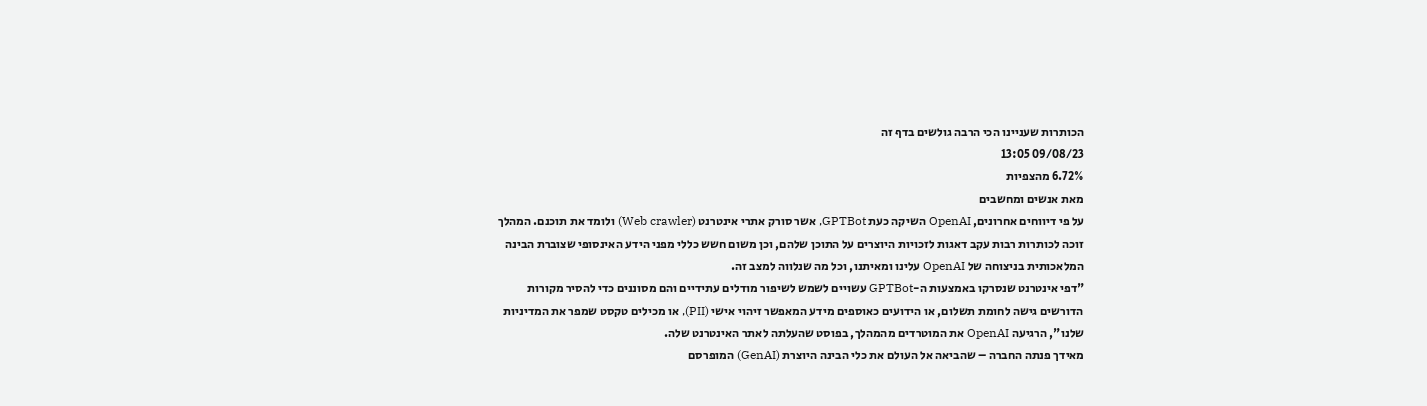הכותרות שעניינו הכי הרבה גולשים בדף זה
09/08/23 13:05
6.72% מהצפיות
מאת אנשים ומחשבים
על פי דיווחים אחרונים, OpenAI השיקה כעת GPTBot, אשר סורק אתרי אינטרנט (Web crawler) ולומד את תוכנם. המהלך זוכה לכותרות רבות עקב דאגות לזכויות היוצרים על התוכן שלהם, וכן משום חשש כללי מפני הידע האינסופי שצוברת הבינה המלאכותית בניצוחה של OpenAI עלינו ומאיתנו, וכל מה שנלווה למצב זה.
"דפי אינטרנט שנסרקו באמצעות ה-GPTBot עשויים לשמש לשיפור מודלים עתידיים והם מסוננים כדי להסיר מקורות הדורשים גישה לחומת תשלום, או הידועים כאוספים מידע המאפשר זיהוי אישי (PII), או מכילים טקסט שמפר את המדיניות שלנו", הרגיעה OpenAI את המוטרדים מהמהלך, בפוסט שהעלתה לאתר האינטרנט שלה.
מאידך פנתה החברה – שהביאה אל העולם את כלי הבינה היוצרת (GenAI) המופרסם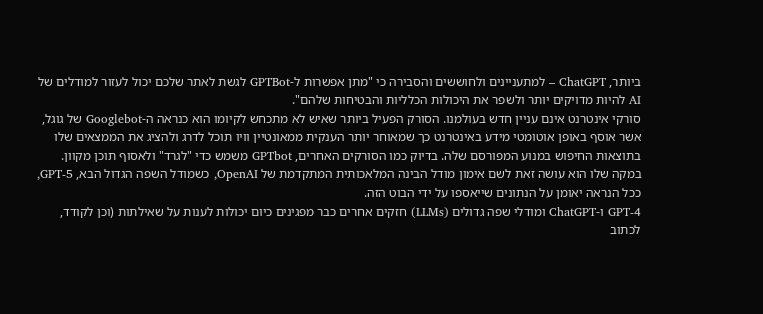ביותר, ChatGPT – למתעניינים ולחוששים והסבירה כי "מתן אפשרות ל-GPTBot לגשת לאתר שלכם יכול לעזור למודלים של AI להיות מדויקים יותר ולשפר את היכולות הכלליות והבטיחות שלהם".
סורקי אינטרנט אינם עניין חדש בעולמנו. הסורק הפעיל ביותר שאיש לא מתכחש לקיומו הוא כנראה ה-Googlebot של גוגל, אשר אוסף באופן אוטומטי מידע באינטרנט כך שמאוחר יותר הענקית ממאונטיין וויו תוכל לדרג ולהציג את הממצאים שלו בתוצאות החיפוש במנוע המפורסם שלה. בדיוק כמו הסורקים האחרים, GPTbot משמש כדי "לגרד" ולאסוף תוכן מקוון. במקה שלו הוא עושה זאת לשם אימון מודל הבינה המלאכותית המתקדמת של OpenAI, כשמודל השפה הגדול הבא, GPT-5, ככל הנראה יאומן על הנתונים שייאספו על ידי הבוט הזה.
GPT-4 ו-ChatGPT ומודלי שפה גדולים (LLMs) חזקים אחרים כבר מפגינים כיום יכולות לענות על שאילתות (וכן לקודד, לכתוב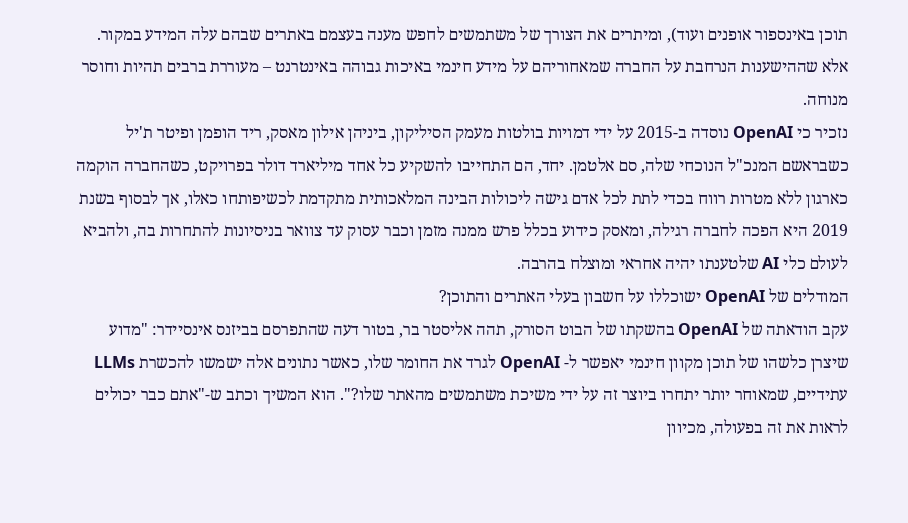תוכן באינספור אופנים ועוד), ומיתרים את הצורך של משתמשים לחפש מענה בעצמם באתרים שבהם עלה המידע במקור. אלא שההישענות הנרחבת על החברה שמאחוריהם על מידע חינמי באיכות גבוהה באינטרנט – מעוררת ברבים תהיות וחוסר מנוחה.
נזכיר כי OpenAI נוסדה ב-2015 על ידי דמויות בולטות מעמק הסיליקון, ביניהן אילון מאסק, ריד הופמן ופיטר ת'יל כשבראשם המנכ"ל הנוכחי שלה, סם אלטמן. יחד, הם התחייבו להשקיע כל אחד מיליארד דולר בפרויקט, כשהחברה הוקמה כארגון ללא מטרות רווח בכדי לתת לכל אדם גישה ליכולות הבינה המלאכותית מתקדמת לכשיפותחו כאלו, אך לבסוף בשנת 2019 היא הפכה לחברה רגילה, ומאסק כידוע בכלל פרש ממנה מזמן וכבר עסוק עד צוואר בניסיונות להתחרות בה, ולהביא לעולם כלי AI שלטענתו יהיה אחראי ומוצלח בהרבה.
המודלים של OpenAI ישוכללו על חשבון בעלי האתרים והתוכן?
עקב הודאתה של OpenAI בהשקתו של הבוט הסורק, תהה אליסטר בר, בטור דעה שהתפרסם בביזנס אינסיידר: "מדוע שיצרן כלשהו של תוכן מקוון חינמי יאפשר ל- OpenAI לגרד את החומר שלו, כאשר נתונים אלה ישמשו להכשרת LLMs עתידיים, שמאוחר יותר יתחרו ביוצר זה על ידי משיכת משתמשים מהאתר שלו?". הוא המשיך וכתב ש-"אתם כבר יכולים לראות את זה בפעולה, מכיוון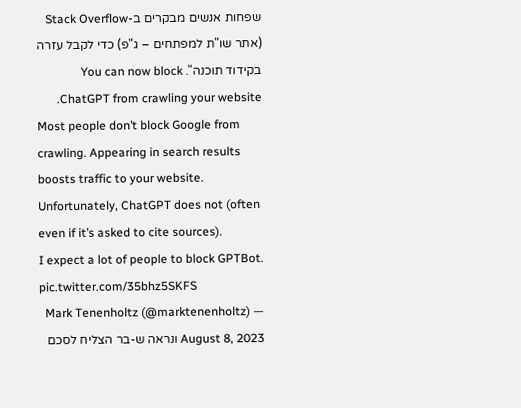שפחות אנשים מבקרים ב-Stack Overflow (אתר שו"ת למפתחים – ג"פ) כדי לקבל עזרה בקידוד תוכנה". You can now block ChatGPT from crawling your website.
Most people don’t block Google from crawling. Appearing in search results boosts traffic to your website.
Unfortunately, ChatGPT does not (often even if it’s asked to cite sources).
I expect a lot of people to block GPTBot. pic.twitter.com/35bhz5SKFS
— Mark Tenenholtz (@marktenenholtz) August 8, 2023 ונראה ש-בר הצליח לסכם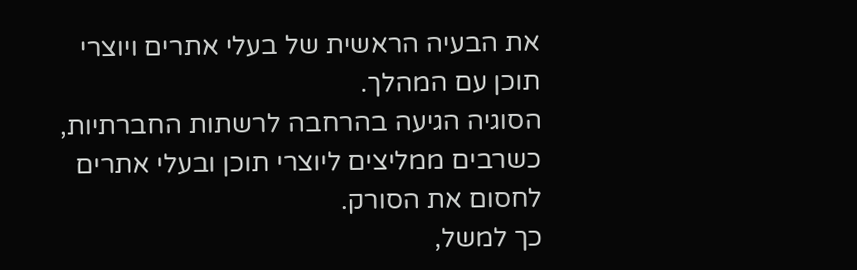את הבעיה הראשית של בעלי אתרים ויוצרי תוכן עם המהלך.
הסוגיה הגיעה בהרחבה לרשתות החברתיות, כשרבים ממליצים ליוצרי תוכן ובעלי אתרים לחסום את הסורק.
כך למשל,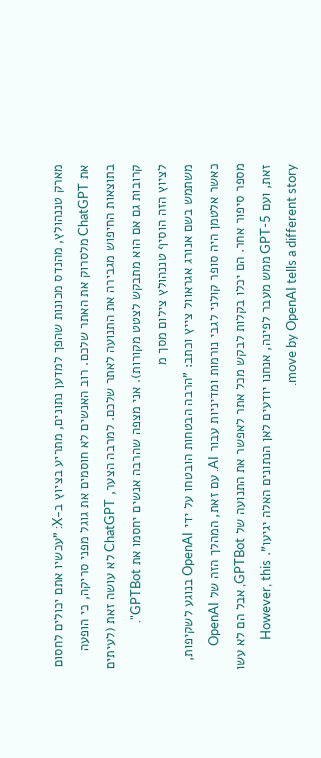מארק טננהולץ, מהנדס מכונות שהפך למדען נתונים, מתריע בציוץ ב-X: "עכשיו אתם יכולים לחסום את ChatGPT מלסרוק את האתר שלכם. רוב האנשים לא חוסמים את גוגל מפני סריקה, כי הופעה בתוצאות החיפוש מגבירה את התנועה לאתר שלכם. למרבה הצער, ChatGPT לא עושה זאת (לעיתים קרובות גם אם הוא מתבקש לצטט מקורות). אני מצפה שהרבה אנשים יחסמו את GPTBot".
לציוץ הזה הוסיף טננהולץ צילום מסך מ
משתמש בשם אנורג אגראוול צייץ וכתב: "הרבה הבטחות הובטחו על ידי OpenAI בנוגע לשקיפות, כאשר אלטמן היה סופר קולני לגבי נורמות ומדיניות עבור AI. עם זאת, המהלך הזה של OpenAI מספר סיפור אחר. הם יכלו בקלות לבקש מכל אתר לאפשר את התנועה של GPTBot, אבל הם לא עשו זאת, ועם GPT-5 ממש מעבר לפינה, אנחנו יודעים לאן הנתונים האלה יגיעו". However, this move by OpenAI tells a different story.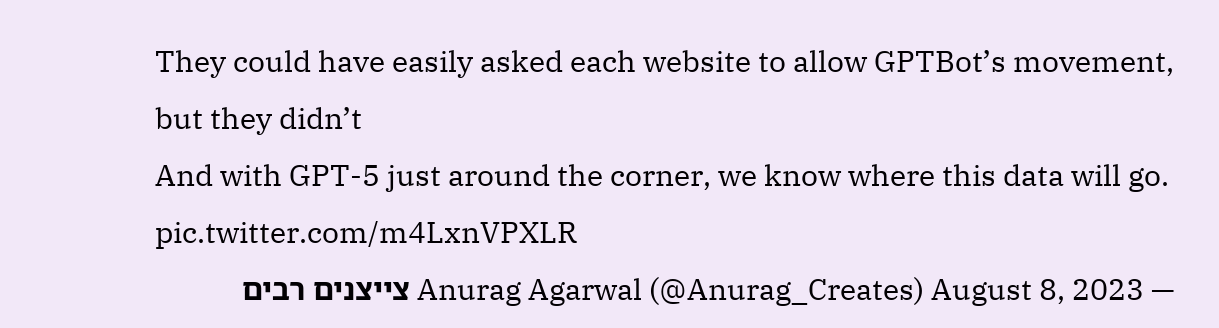They could have easily asked each website to allow GPTBot’s movement, but they didn’t
And with GPT-5 just around the corner, we know where this data will go. pic.twitter.com/m4LxnVPXLR
— Anurag Agarwal (@Anurag_Creates) August 8, 2023 צייצנים רבים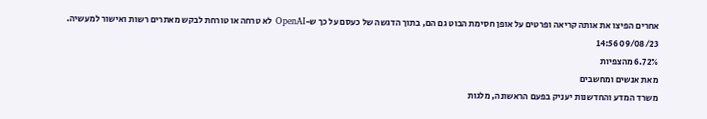אחרים הפיצו את אותה קריאה ופרטים על אופן חסימת הבוט גם הם, בתוך הדגשה של כעסם על כך ש-OpenAI לא טרחה או טורחת לבקש מאתרים רשות ואישור למעשיה.
09/08/23 14:56
6.72% מהצפיות
מאת אנשים ומחשבים
משרד המדע והחדשנות יעניק בפעם הראשונה, מלגות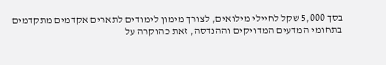בסך 5,000 שקל לחיילי מילואים, לצורך מימון לימודים לתארים אקדמים מתקדמים בתחומי המדעים המדויקים וההנדסה, זאת כהוקרה על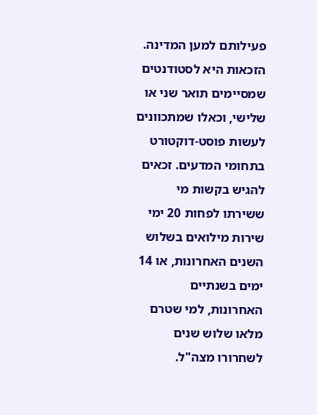פעילותם למען המדינה.
הזכאות היא לסטודנטים שמסיימים תואר שני או שלישי, וכאלו שמתכוונים לעשות פוסט-דוקטורט בתחומי המדעים. זכאים להגיש בקשות מי ששירתו לפחות 20 ימי שירות מילואים בשלוש השנים האחרונות, או 14 ימים בשנתיים האחרונות, למי שטרם מלאו שלוש שנים לשחרורו מצה"ל.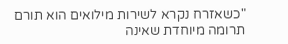"כשאזרח נקרא לשירות מילואים הוא תורם תרומה מיוחדת שאינה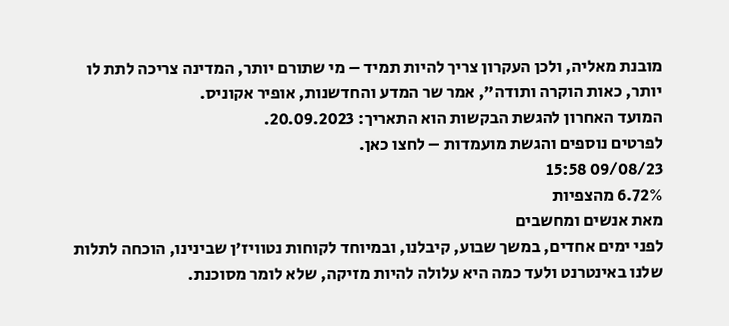מובנת מאליה, ולכן העקרון צריך להיות תמיד – מי שתורם יותר, המדינה צריכה לתת לו יותר, כאות הוקרה ותודה", אמר שר המדע והחדשנות, אופיר אקוניס.
המועד האחרון להגשת הבקשות הוא התאריך: 20.09.2023.
לפרטים נוספים והגשת מועמדות – לחצו כאן.
09/08/23 15:58
6.72% מהצפיות
מאת אנשים ומחשבים
לפני ימים אחדים, במשך שבוע, קיבלנו, ובמיוחד לקוחות נטוויז'ן שבינינו, הוכחה לתלות שלנו באינטרנט ולעד כמה היא עלולה להיות מזיקה, שלא לומר מסוכנת.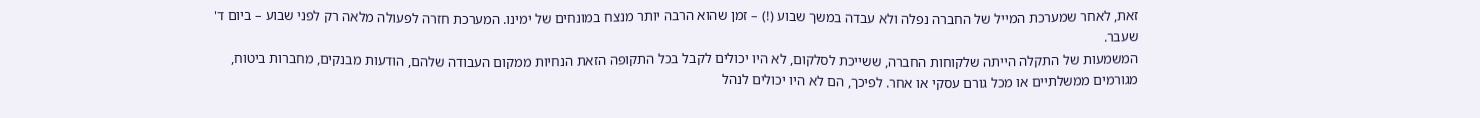זאת, לאחר שמערכת המייל של החברה נפלה ולא עבדה במשך שבוע (!) – זמן שהוא הרבה יותר מנצח במונחים של ימינו. המערכת חזרה לפעולה מלאה רק לפני שבוע – ביום ד' שעבר.
המשמעות של התקלה הייתה שלקוחות החברה, ששייכת לסלקום, לא היו יכולים לקבל בכל התקופה הזאת הנחיות ממקום העבודה שלהם, הודעות מבנקים, מחברות ביטוח, מגורמים ממשלתיים או מכל גורם עסקי או אחר. לפיכך, הם לא היו יכולים לנהל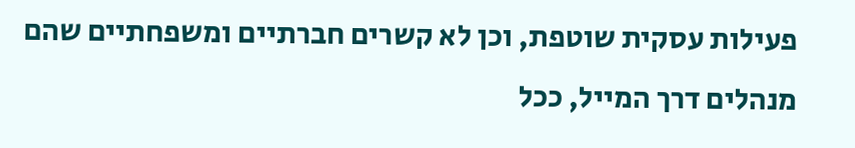פעילות עסקית שוטפת, וכן לא קשרים חברתיים ומשפחתיים שהם מנהלים דרך המייל, ככל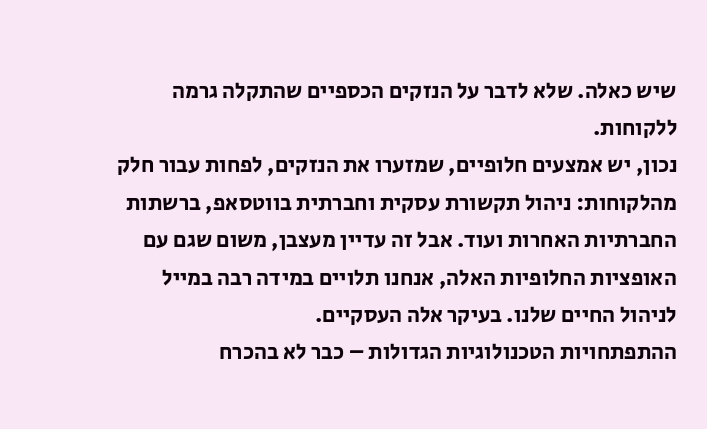שיש כאלה. שלא לדבר על הנזקים הכספיים שהתקלה גרמה ללקוחות.
נכון, יש אמצעים חלופיים, שמזערו את הנזקים, לפחות עבור חלק מהלקוחות: ניהול תקשורת עסקית וחברתית בווטסאפ, ברשתות החברתיות האחרות ועוד. אבל זה עדיין מעצבן, משום שגם עם האופציות החלופיות האלה, אנחנו תלויים במידה רבה במייל לניהול החיים שלנו. בעיקר אלה העסקיים.
ההתפתחויות הטכנולוגיות הגדולות – כבר לא בהכרח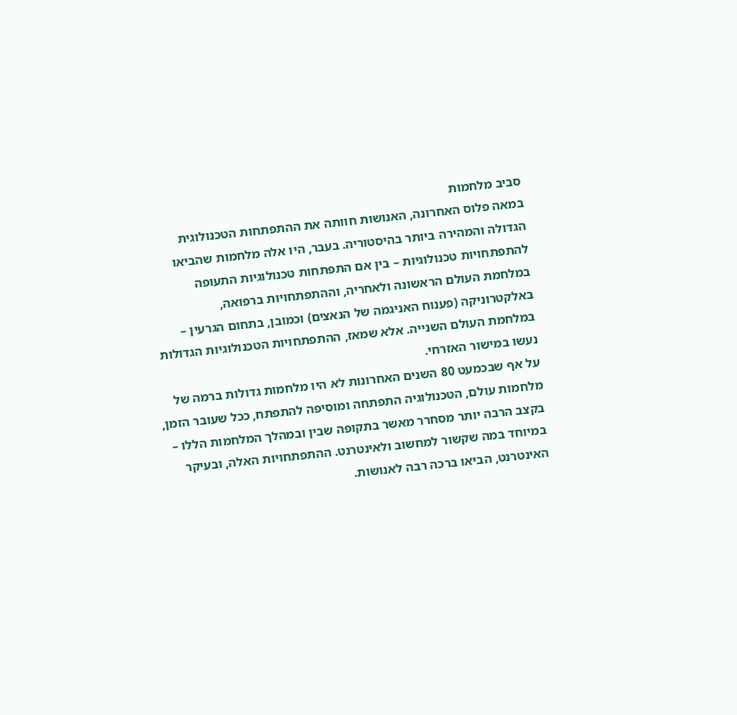סביב מלחמות
במאה פלוס האחרונה, האנושות חוותה את ההתפתחות הטכנולוגית הגדולה והמהירה ביותר בהיסטוריה. בעבר, היו אלה מלחמות שהביאו להתפתחויות טכנולוגיות – בין אם התפתחות טכנולוגיות התעופה במלחמת העולם הראשונה ולאחריה, וההתפתחויות ברפואה, באלקטרוניקה (פענוח האניגמה של הנאצים) וכמובן, בתחום הגרעין – במלחמת העולם השנייה. אלא שמאז, ההתפתחויות הטכנולוגיות הגדולות נעשו במישור האזרחי.
על אף שבכמעט 80 השנים האחרונות לא היו מלחמות גדולות ברמה של מלחמות עולם, הטכנולוגיה התפתחה ומוסיפה להתפתח, ככל שעובר הזמן, בקצב הרבה יותר מסחרר מאשר בתקופה שבין ובמהלך המלחמות הללו – במיוחד במה שקשור למחשוב ולאינטרנט. ההתפתחויות האלה, ובעיקר האינטרנט, הביאו ברכה רבה לאנושות.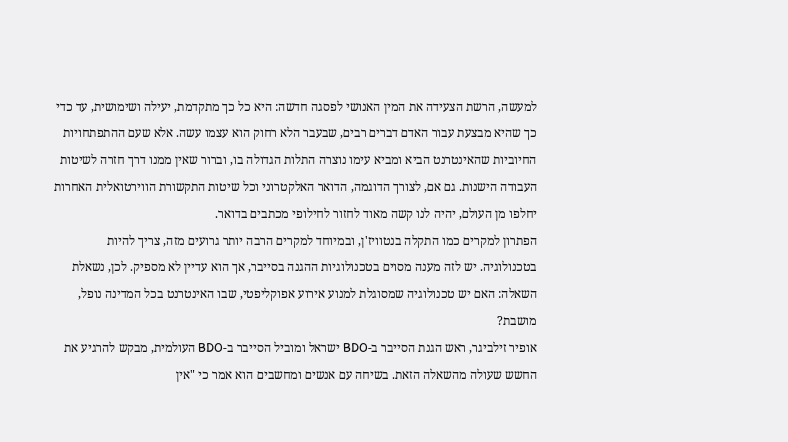למעשה, הרשת הצעידה את המין האנושי לפסגה חדשה: היא כל כך מתקדמת, יעילה ושימושית, עד כדי כך שהיא מבצעת עבור האדם דברים רבים, שבעבר הלא רחוק הוא עצמו עשה. אלא שעם ההתפתחויות החיוביות שהאינטרנט הביא ומביא עימו נוצרה התלות הגדולה בו, וברור שאין ממנו דרך חזרה לשיטות העבודה הישנות. גם אם, לצורך הדוגמה, הדואר האלקטרוני וכל שיטות התקשורת הווירטואלית האחרות יחלפו מן העולם, יהיה לנו קשה מאוד לחזור לחילופי מכתבים בדואר.
הפתרון למקרים כמו התקלה בנטוויז'ן, ובמיוחד למקרים הרבה יותר גרועים מזה, צריך להיות בטכנולוגיה. יש לזה מענה מסוים בטכנולוגיות ההגנה בסייבר, אך הוא עדיין לא מספיק. לכן, נשאלת השאלה: האם יש טכנולוגיה שמסוגלת למנוע אירוע אפוקליפטי, שבו האינטרנט בכל המדינה נופל, מושבת?
אופיר זילביגר, ראש הגנת הסייבר ב-BDO ישראל ומוביל הסייבר ב-BDO העולמית, מבקש להרגיע את החשש שעולה מהשאלה הזאת. בשיחה עם אנשים ומחשבים הוא אמר כי "אין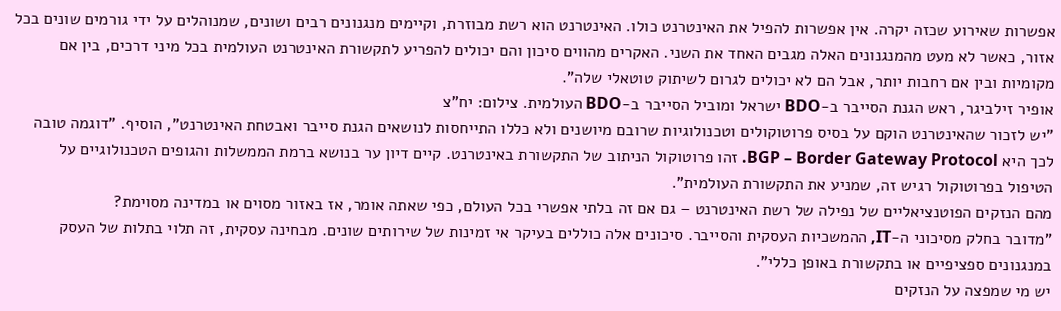אפשרות שאירוע שכזה יקרה. אין אפשרות להפיל את האינטרנט כולו. האינטרנט הוא רשת מבוזרת, וקיימים מנגנונים רבים ושונים, שמנוהלים על ידי גורמים שונים בכל אזור, כאשר לא מעט מהמנגנונים האלה מגבים האחד את השני. האקרים מהווים סיכון והם יכולים להפריע לתקשורת האינטרנט העולמית בכל מיני דרכים, בין אם מקומיות ובין אם רחבות יותר, אבל הם לא יכולים לגרום לשיתוק טוטאלי שלה".
אופיר זילביגר, ראש הגנת הסייבר ב-BDO ישראל ומוביל הסייבר ב-BDO העולמית. צילום: יח"צ
"יש לזכור שהאינטרנט הוקם על בסיס פרוטוקולים וטכנולוגיות שרובם מיושנים ולא כללו התייחסות לנושאים הגנת סייבר ואבטחת האינטרנט", הוסיף. "דוגמה טובה לכך היא BGP – Border Gateway Protocol. זהו פרוטוקול הניתוב של התקשורת באינטרנט. קיים דיון ער בנושא ברמת הממשלות והגופים הטכנולוגיים על הטיפול בפרוטוקול רגיש זה, שמניע את התקשורת העולמית".
מהם הנזקים הפוטנציאליים של נפילה של רשת האינטרנט – גם אם זה בלתי אפשרי בכל העולם, כפי שאתה אומר, אז באזור מסוים או במדינה מסוימת?
"מדובר בחלק מסיכוני ה-IT, ההמשכיות העסקית והסייבר. סיכונים אלה כוללים בעיקר אי זמינות של שירותים שונים. מבחינה עסקית, זה תלוי בתלות של העסק במנגנונים ספציפיים או בתקשורת באופן כללי".
יש מי שמפצה על הנזקים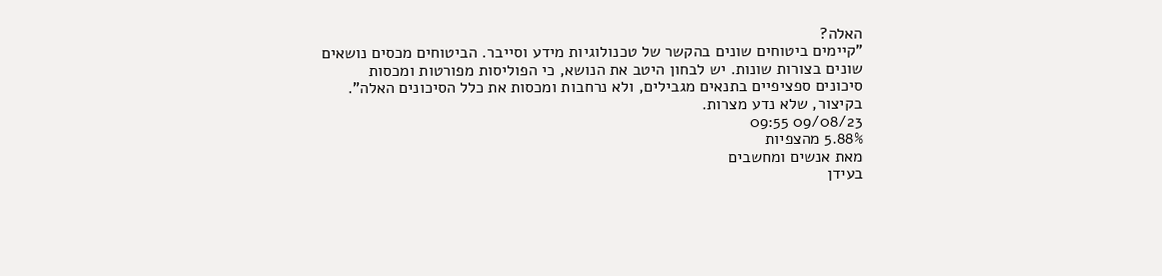האלה?
"קיימים ביטוחים שונים בהקשר של טכנולוגיות מידע וסייבר. הביטוחים מכסים נושאים שונים בצורות שונות. יש לבחון היטב את הנושא, כי הפוליסות מפורטות ומכסות סיכונים ספציפיים בתנאים מגבילים, ולא נרחבות ומכסות את כלל הסיכונים האלה".
בקיצור, שלא נדע מצרות.
09/08/23 09:55
5.88% מהצפיות
מאת אנשים ומחשבים
בעידן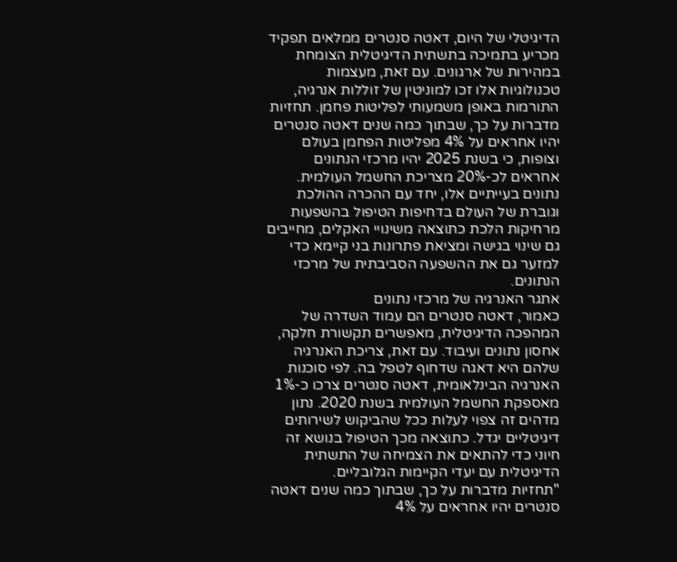הדיגיטלי של היום, דאטה סנטרים ממלאים תפקיד מכריע בתמיכה בתשתית הדיגיטלית הצומחת במהירות של ארגונים. עם זאת, מעצמות טכנולוגיות אלו זכו למוניטין של זוללות אנרגיה, התורמות באופן משמעותי לפליטות פחמן. תחזיות מדברות על כך, שבתוך כמה שנים דאטה סנטרים יהיו אחראים על 4% מפליטות הפחמן בעולם וצופות, כי בשנת 2025 יהיו מרכזי הנתונים אחראים לכ-20% מצריכת החשמל העולמית. נתונים בעייתיים אלו, יחד עם ההכרה ההולכת וגוברת של העולם בדחיפות הטיפול בהשפעות מרחיקות הלכת כתוצאה משינויי האקלים, מחייבים גם שינוי בגישה ומציאת פתרונות בני קיימא כדי למזער גם את ההשפעה הסביבתית של מרכזי הנתונים.
אתגר האנרגיה של מרכזי נתונים
כאמור, דאטה סנטרים הם עמוד השדרה של המהפכה הדיגיטלית, מאפשרים תקשורת חלקה, אחסון נתונים ועיבוד. עם זאת, צריכת האנרגיה שלהם היא דאגה שדחוף לטפל בה. לפי סוכנות האנרגיה הבינלאומית, דאטה סנטרים צרכו כ-1% מאספקת החשמל העולמית בשנת 2020. נתון מדהים זה צפוי לעלות ככל שהביקוש לשירותים דיגיטליים יגדל. כתוצאה מכך הטיפול בנושא זה חיוני כדי להתאים את הצמיחה של התשתית הדיגיטלית עם יעדי הקיימות הגלובליים.
"תחזיות מדברות על כך, שבתוך כמה שנים דאטה סנטרים יהיו אחראים על 4%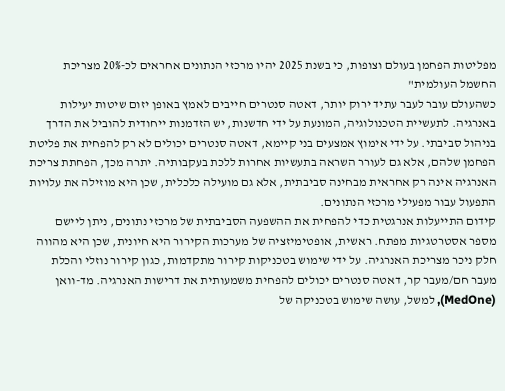מפליטות הפחמן בעולם וצופות, כי בשנת 2025 יהיו מרכזי הנתונים אחראים לכ-20% מצריכת החשמל העולמית"
כשהעולם עובר לעבר עתיד ירוק יותר, דאטה סנטרים חייבים לאמץ באופן יזום שיטות יעילות באנרגיה. לתעשיית הטכנולוגיה, המונעת על ידי חדשנות, יש הזדמנות ייחודית להוביל את הדרך בניהול סביבתי. על ידי אימוץ אמצעים בני קיימא, דאטה סנטרים יכולים לא רק להפחית את פליטת הפחמן שלהם, אלא גם לעורר השראה בתעשיות אחרות ללכת בעקבותיה. יתרה מכך, הפחתת צריכת האנרגיה אינה רק אחראית מבחינה סביבתית, אלא גם מועילה כלכלית, שכן היא מוזילה את עלויות התפעול עבור מפעילי מרכזי הנתונים.
קידום התייעלות אנרגטית כדי להפחית את ההשפעה הסביבתית של מרכזי נתונים, ניתן ליישם מספר אסטרטגיות מפתח. ראשית, אופטימיזציה של מערכות הקירור היא חיונית, שכן היא מהווה חלק ניכר מצריכת האנרגיה. על ידי שימוש בטכניקות קירור מתקדמות, כגון קירור נוזלי והכלת מעבר חם/מעבר קר, דאטה סנטרים יכולים להפחית משמעותית את דרישות האנרגיה. מד-וואן (MedOne), למשל, עושה שימוש בטכניקה של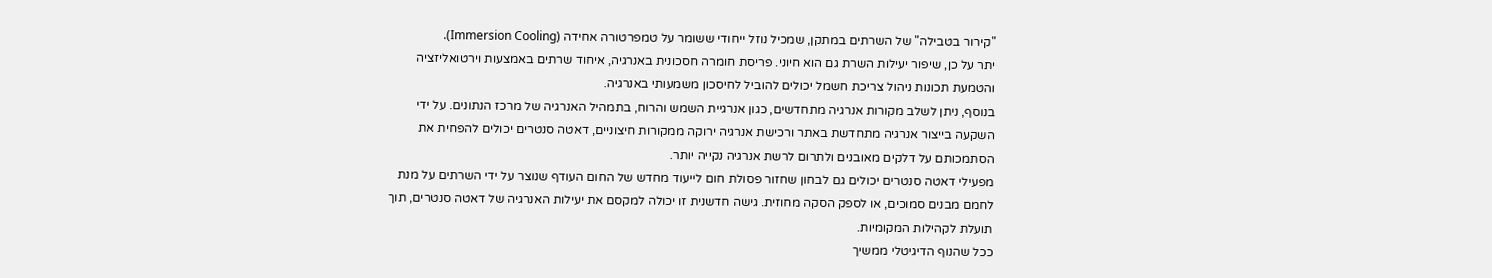"קירור בטבילה" של השרתים במתקן, שמכיל נוזל ייחודי ששומר על טמפרטורה אחידה (Immersion Cooling).
יתר על כן, שיפור יעילות השרת גם הוא חיוני. פריסת חומרה חסכונית באנרגיה, איחוד שרתים באמצעות וירטואליזציה והטמעת תכונות ניהול צריכת חשמל יכולים להוביל לחיסכון משמעותי באנרגיה.
בנוסף, ניתן לשלב מקורות אנרגיה מתחדשים, כגון אנרגיית השמש והרוח, בתמהיל האנרגיה של מרכז הנתונים. על ידי השקעה בייצור אנרגיה מתחדשת באתר ורכישת אנרגיה ירוקה ממקורות חיצוניים, דאטה סנטרים יכולים להפחית את הסתמכותם על דלקים מאובנים ולתרום לרשת אנרגיה נקייה יותר.
מפעילי דאטה סנטרים יכולים גם לבחון שחזור פסולת חום לייעוד מחדש של החום העודף שנוצר על ידי השרתים על מנת לחמם מבנים סמוכים, או לספק הסקה מחוזית. גישה חדשנית זו יכולה למקסם את יעילות האנרגיה של דאטה סנטרים, תוך תועלת לקהילות המקומיות.
ככל שהנוף הדיגיטלי ממשיך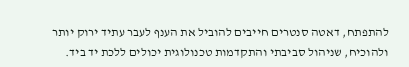להתפתח, דאטה סנטרים חייבים להוביל את הענף לעבר עתיד ירוק יותר ולהוכיח, שניהול סביבתי והתקדמות טכנולוגית יכולים ללכת יד ביד.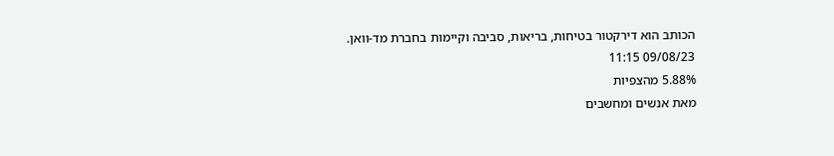הכותב הוא דירקטור בטיחות, בריאות, סביבה וקיימות בחברת מד-וואן.
09/08/23 11:15
5.88% מהצפיות
מאת אנשים ומחשבים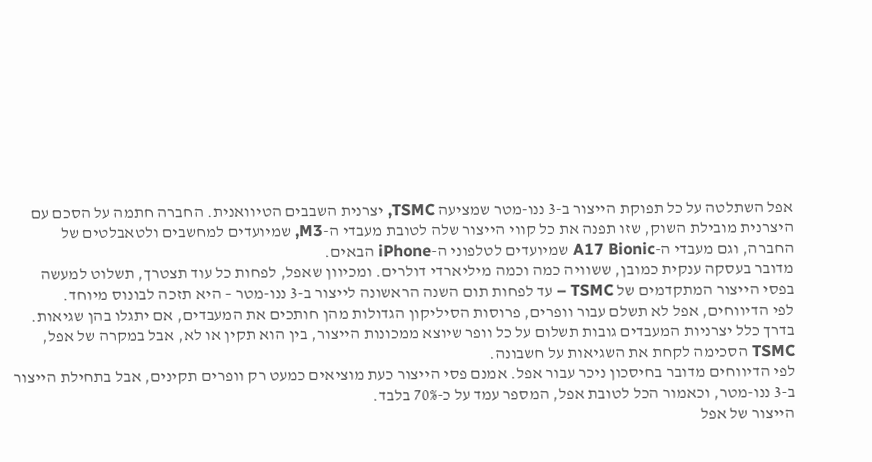אפל השתלטה על כל תפוקת הייצור ב-3 ננו-מטר שמציעה TSMC, יצרנית השבבים הטיוואנית. החברה חתמה על הסכם עם היצרנית מובילת השוק, שזו תפנה את כל קווי הייצור שלה לטובת מעבדי ה-M3, שמיועדים למחשבים ולטאבלטים של החברה, וגם מעבדי ה-A17 Bionic שמיועדים לטלפוני ה-iPhone הבאים.
מדובר בעסקה ענקית כמובן, ששוויה כמה וכמה מיליארדי דולרים. ומכיוון שאפל, לפחות כל עוד תצטרך, תשלוט למעשה בפסי הייצור המתקדמים של TSMC – עד לפחות תום השנה הראשונה לייצור ב-3 ננו-מטר – היא תזכה לבונוס מיוחד.
לפי הדיווחים, אפל לא תשלם עבור וופרים, פרוסות הסיליקון הגדולות מהן חותכים את המעבדים, אם יתגלו בהן שגיאות. בדרך כלל יצרניות המעבדים גובות תשלום על כל וופר שיוצא ממכונות הייצור, בין הוא תקין או לא, אבל במקרה של אפל, TSMC הסכימה לקחת את השגיאות על חשבונה.
לפי הדיווחים מדובר בחיסכון ניכר עבור אפל. אמנם פסי הייצור כעת מוציאים כמעט רק וופרים תקינים, אבל בתחילת הייצור ב-3 ננו-מטר, וכאמור הכל לטובת אפל, המספר עמד על כ-70% בלבד.
הייצור של אפל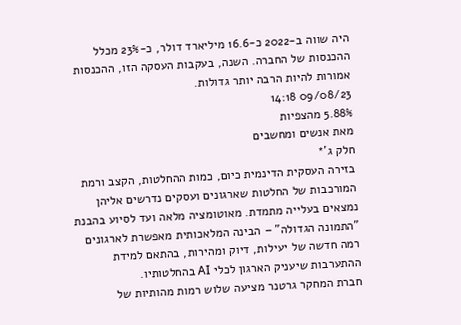היה שווה ב-2022 כ-16.6 מיליארד דולר, כ-23% מכלל ההכנסות של החברה. השנה, בעקבות העסקה הזו, ההכנסות אמורות להיות הרבה יותר גדולות.
09/08/23 14:18
5.88% מהצפיות
מאת אנשים ומחשבים
חלק ג'*
בזירה העסקית הדינמית כיום, כמות ההחלטות, הקצב ורמת המורכבות של החלטות שארגונים ועסקים נדרשים אליהן נמצאים בעלייה מתמדת. מאוטומציה מלאה ועד לסיוע בהבנת "התמונה הגדולה" – הבינה המלאכותית מאפשרת לארגונים רמה חדשה של יעילות, דיוק ומהירות, בהתאם למידת ההתערבות שיעניק הארגון לכלי AI בהחלטותיו.
חברת המחקר גרטנר מציעה שלוש רמות מהותיות של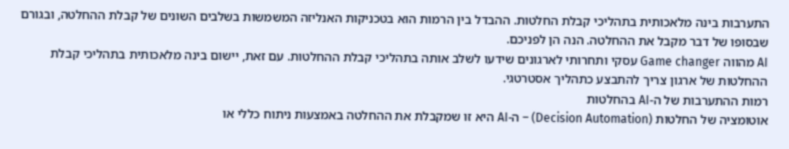התערבות בינה מלאכותית בתהליכי קבלת החלטות. ההבדל בין הרמות הוא בטכניקות האנליזה המשמשות בשלבים השונים של קבלת ההחלטה, ובגורם שבסופו של דבר מקבל את ההחלטה. הנה הן לפניכם.
AI מהווה Game changer עסקי ותחרותי לארגונים שידעו לשלב אותה בתהליכי קבלת ההחלטות. עם זאת, יישום בינה מלאכותית בתהליכי קבלת ההחלטות של ארגון צריך להתבצע כתהליך אסטרטגי.
רמות ההתערבות של ה-AI בהחלטות
אוטומציה של החלטות (Decision Automation) – ה-AI היא זו שמקבלת את ההחלטה באמצעות ניתוח כללי או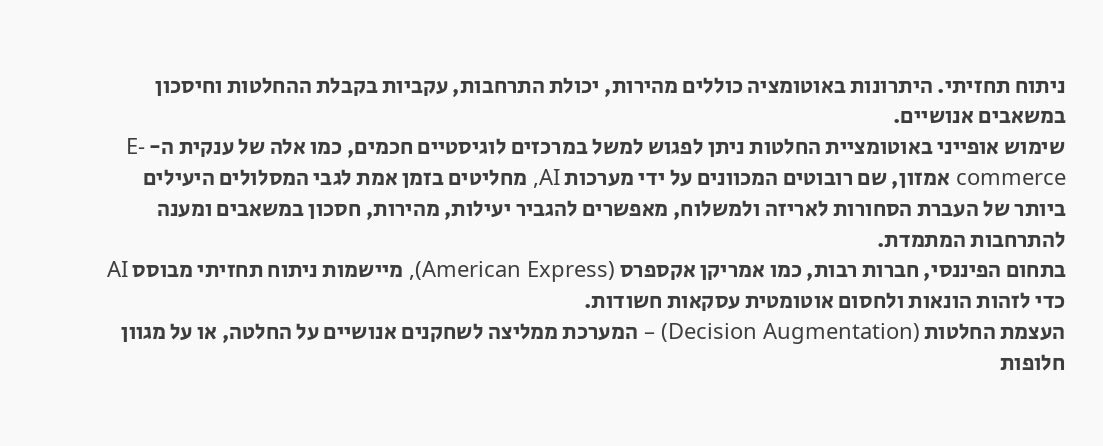ניתוח תחזיתי. היתרונות באוטומציה כוללים מהירות, יכולת התרחבות, עקביות בקבלת ההחלטות וחיסכון במשאבים אנושיים.
שימוש אופייני באוטומציית החלטות ניתן לפגוש למשל במרכזים לוגיסטיים חכמים, כמו אלה של ענקית ה- E-commerce אמזון, שם רובוטים המכוונים על ידי מערכות AI, מחליטים בזמן אמת לגבי המסלולים היעילים ביותר של העברת הסחורות לאריזה ולמשלוח, מאפשרים להגביר יעילות, מהירות, חסכון במשאבים ומענה להתרחבות המתמדת.
בתחום הפיננסי, חברות רבות, כמו אמריקן אקספרס (American Express), מיישמות ניתוח תחזיתי מבוסס AI כדי לזהות הונאות ולחסום אוטומטית עסקאות חשודות.
העצמת החלטות (Decision Augmentation) – המערכת ממליצה לשחקנים אנושיים על החלטה, או על מגוון חלופות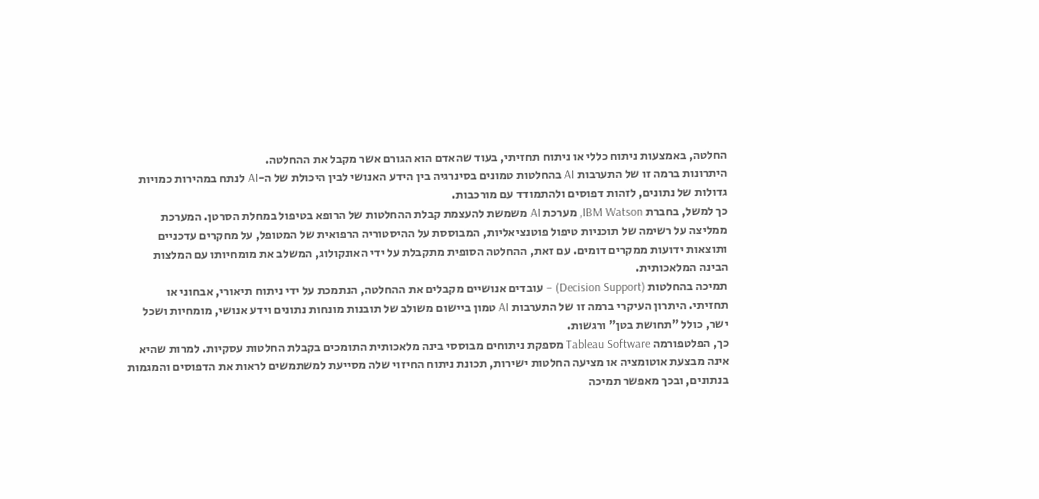החלטה, באמצעות ניתוח כללי או ניתוח תחזיתי, בעוד שהאדם הוא הגורם אשר מקבל את ההחלטה.
היתרונות ברמה זו של התערבות AI בהחלטות טמונים בסינרגיה בין הידע האנושי לבין היכולת של ה-AI לנתח במהירות כמויות גדולות של נתונים, לזהות דפוסים ולהתמודד עם מורכבות.
כך למשל, בחברת IBM Watson, מערכת AI משמשת להעצמת קבלת ההחלטות של הרופא בטיפול במחלת הסרטן. המערכת ממליצה על רשימה של תוכניות טיפול פוטנציאליות, המבוססת על ההיסטוריה הרפואית של המטופל, על מחקרים עדכניים ותוצאות ידועות ממקרים דומים. עם זאת, ההחלטה הסופית מתקבלת על ידי האונקולוג, המשלב את מומחיותו עם המלצות הבינה המלאכותית.
תמיכה בהחלטות (Decision Support) – עובדים אנושיים מקבלים את ההחלטה, הנתמכת על ידי ניתוח תיאורי, אבחוני או תחזיתי. היתרון העיקרי ברמה זו של התערבות AI טמון ביישום משולב של תובנות מונחות נתונים וידע אנושי, מומחיות ושכל ישר, כולל "תחושת בטן" ורגשות.
כך, הפלטפורמה Tableau Software מספקת ניתוחים מבוססי בינה מלאכותית התומכים בקבלת החלטות עסקיות. למרות שהיא אינה מבצעת אוטומציה או מציעה החלטות ישירות, תכונת ניתוח החיזוי שלה מסייעת למשתמשים לראות את הדפוסים והמגמות בנתונים, ובכך מאפשר תמיכה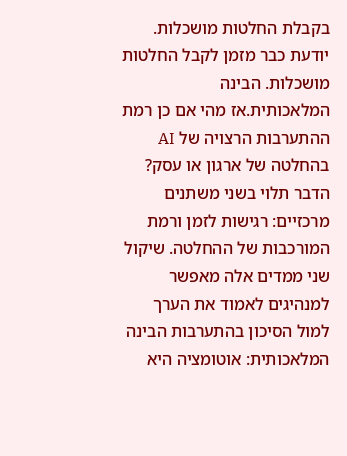בקבלת החלטות מושכלות. יודעת כבר מזמן לקבל החלטות מושכלות. הבינה המלאכותית.אז מהי אם כן רמת ההתערבות הרצויה של AI בהחלטה של ארגון או עסק? הדבר תלוי בשני משתנים מרכזיים: רגישות לזמן ורמת המורכבות של ההחלטה. שיקול שני ממדים אלה מאפשר למנהיגים לאמוד את הערך למול הסיכון בהתערבות הבינה המלאכותית: אוטומציה היא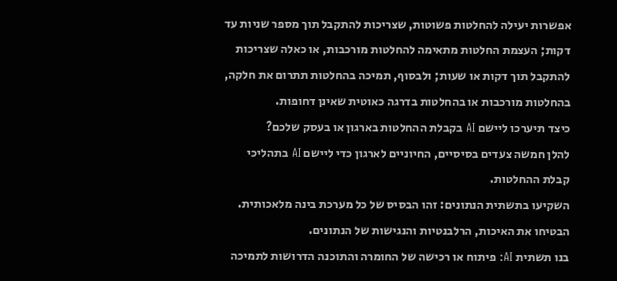אפשרות יעילה להחלטות פשוטות, שצריכות להתקבל תוך מספר שניות עד דקות; העצמת החלטות מתאימה להחלטות מורכבות, או כאלה שצריכות להתקבל תוך דקות או שעות; ולבסוף, תמיכה בהחלטות תתרום את חלקה, בהחלטות מורכבות או בהחלטות בדרגה כאוטית שאינן דחופות.
כיצד תיערכו ליישם AI בקבלת ההחלטות בארגון או בעסק שלכם?
להלן חמשה צעדים בסיסיים, החיוניים לארגון כדי ליישם AI בתהליכי קבלת ההחלטות.
השקיעו בתשתית הנתונים: זהו הבסיס של כל מערכת בינה מלאכותית. הבטיחו את האיכות, הרלבנטיות והנגישות של הנתונים.
בנו תשתית AI: פיתוח או רכישה של החומרה והתוכנה הדרושות לתמיכה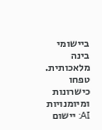ביישומי בינה מלאכותית.
טפחו כישרונות ומיומנויות AI: יישום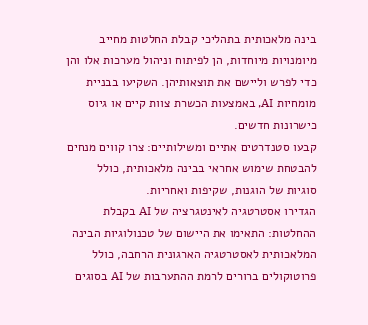בינה מלאכותית בתהליכי קבלת החלטות מחייב מיומנויות מיוחדות, הן לפיתוח וניהול מערכות אלו והן כדי לפרש וליישם את תוצאותיהן. השקיעו בבניית מומחיות AI, באמצעות הכשרת צוות קיים או גיוס כישרונות חדשים.
קבעו סטנדרטים אתיים ומשילותיים: צרו קווים מנחים להבטחת שימוש אחראי בבינה מלאכותית, כולל סוגיות של הוגנות, שקיפות ואחריות.
הגדירו אסטרטגיה לאינטגרציה של AI בקבלת ההחלטות: התאימו את היישום של טכנולוגיות הבינה המלאכותית לאסטרטגיה הארגונית הרחבה, כולל פרוטוקולים ברורים לרמת ההתערבות של AI בסוגים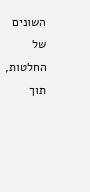השונים של החלטות, תוך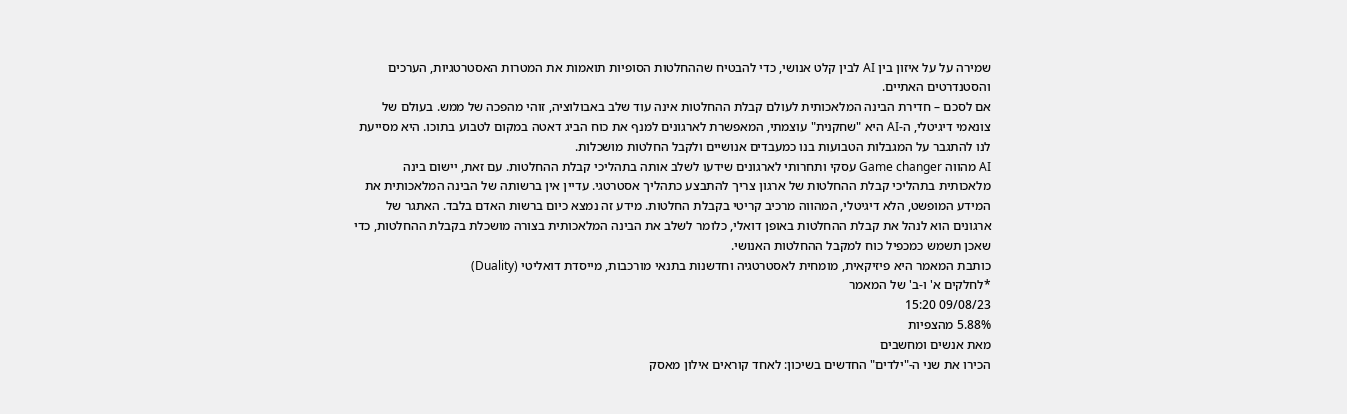שמירה על על איזון בין AI לבין קלט אנושי, כדי להבטיח שההחלטות הסופיות תואמות את המטרות האסטרטגיות, הערכים והסטנדרטים האתיים.
אם לסכם – חדירת הבינה המלאכותית לעולם קבלת ההחלטות אינה עוד שלב באבולוציה, זוהי מהפכה של ממש. בעולם של צונאמי דיגיטלי, ה-AI היא "שחקנית" עוצמתי, המאפשרת לארגונים למנף את כוח הביג דאטה במקום לטבוע בתוכו. היא מסייעת לנו להתגבר על המגבלות הטבועות בנו כמעבדים אנושיים ולקבל החלטות מושכלות.
AI מהווה Game changer עסקי ותחרותי לארגונים שידעו לשלב אותה בתהליכי קבלת ההחלטות. עם זאת, יישום בינה מלאכותית בתהליכי קבלת ההחלטות של ארגון צריך להתבצע כתהליך אסטרטגי. עדיין אין ברשותה של הבינה המלאכותית את המידע המופשט, הלא דיגיטלי, המהווה מרכיב קריטי בקבלת החלטות. מידע זה נמצא כיום ברשות האדם בלבד. האתגר של ארגונים הוא לנהל את קבלת ההחלטות באופן דואלי, כלומר לשלב את הבינה המלאכותית בצורה מושכלת בקבלת ההחלטות, כדי שאכן תשמש כמכפיל כוח למקבל ההחלטות האנושי.
כותבת המאמר היא פיזיקאית, מומחית לאסטרטגיה וחדשנות בתנאי מורכבות, מייסדת דואליטי (Duality)
*לחלקים א' ו-ב' של המאמר
09/08/23 15:20
5.88% מהצפיות
מאת אנשים ומחשבים
הכירו את שני ה-"ילדים" החדשים בשיכון: לאחד קוראים אילון מאסק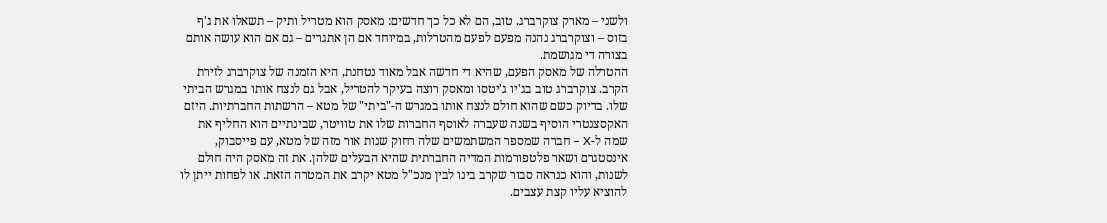ולשני – מארק צוקרברג. טוב, הם לא כל כך חדשים: מאסק הוא מטריל ותיק – תשאלו את ג'ף בזוס – וצוקרברג נהנה מפעם לפעם מהטרלות, במיוחד אם הן אתגרים – גם אם הוא עושה אותם בצורה די מגושמת.
ההטרלה של מאסק הפעם, שהיא די חדשה אבל מאוד נטחנת, היא הזמנה של צוקרברג לזירת הקרב. צוקרברג טוב בג'יו ג'יטסו ומאסק רוצה בעיקר להטריל, אבל גם לנצח אותו במגרש הביתי שלו. בדיוק כשם שהוא חולם לנצח אותו במגרש ה-"ביתי" של מטא – הרשתות החברתיות. היזם האקסצנטרי הוסיף בשנה שעברה לאוסף החברות שלו את טוויטר, שבינתיים הוא החליף את שמה ל-X – חברה שמספר המשתמשים שלה רחוק שנות אור מזה של מטא, עם פייסבוק, אינסטגרם ושאר פלטפורמות המדיה החברתית שהיא הבעלים שלהן. את זה מאסק היה חולם לשנות, והוא כנראה סבור שקרב בינו לבין מנכ"ל מטא יקרב את המטרה הזאת. או לפחות ייתן לו להוציא עליו קצת עצבים.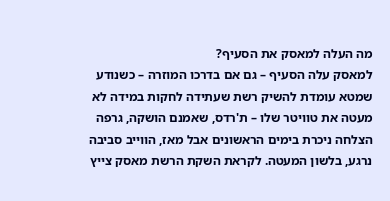מה העלה למאסק את הסעיף?
למאסק עלה הסעיף – גם אם בדרכו המוזרה – כשנודע שמטא עומדת להשיק רשת שעתידה לחקות במידה לא מעטה את טוויטר שלו – ת'רדס, שאמנם הושקה, גרפה הצלחה ניכרת בימים הראשונים אבל מאז, הווייב סביבה נרגע, בלשון המעטה. לקראת השקת הרשת מאסק צייץ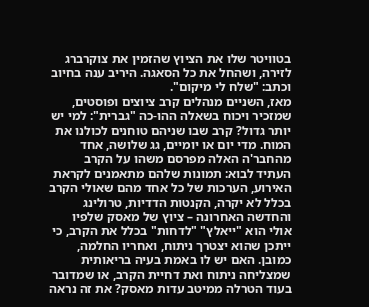בטוויטר שלו את הציוץ שהזמין את צוקרברג לזירה, ושהחל את כל הסאגה. היריב ענה בחיוב וכתב: "שלח לי מיקום".
מאז, השניים מנהלים קרב ציוצים ופוסטים, שמזכיר ויכוח בשאלה ההו-כה "גברית": למי יש יותר גדול? קרב שבו שניהם טוחנים לכולנו את המוח. מדי יום או יומיים, גג שלושה, אחד מהחבר'ה האלה מפרסם משהו על הקרב העתיד לבוא: תמונות שלהם מתאמנים לקראת האירוע, הערכות של כל אחד מהם שאולי הקרב בכלל לא יקרה, הקנטות הדדיות, טרולינג והחדשה האחרונה – ציוץ של מאסק שלפיו אולי הוא "ייאלץ" "לדחות" בכלל את הקרב, כי ייתכן שהוא יצטרך ניתוח, ואחריו החלמה, כמובן. האם יש לו באמת בעיה בריאותית שמצליחה ניתוח ואת דחיית הקרב, או שמדובר בעוד הטרלה ממיטב עדות מאסק? את זה נראה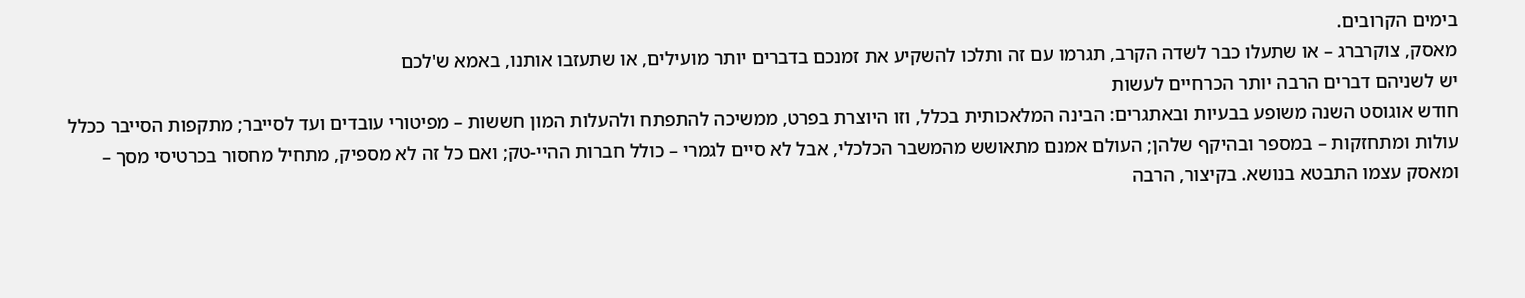בימים הקרובים.
מאסק, צוקרברג – או שתעלו כבר לשדה הקרב, תגרמו עם זה ותלכו להשקיע את זמנכם בדברים יותר מועילים, או שתעזבו אותנו, באמא ש'לכם
יש לשניהם דברים הרבה יותר הכרחיים לעשות
חודש אוגוסט השנה משופע בבעיות ובאתגרים: הבינה המלאכותית בכלל, וזו היוצרת בפרט, ממשיכה להתפתח ולהעלות המון חששות – מפיטורי עובדים ועד לסייבר; מתקפות הסייבר ככלל עולות ומתחזקות – במספר ובהיקף שלהן; העולם אמנם מתאושש מהמשבר הכלכלי, אבל לא סיים לגמרי – כולל חברות ההיי-טק; ואם כל זה לא מספיק, מתחיל מחסור בכרטיסי מסך – ומאסק עצמו התבטא בנושא. בקיצור, הרבה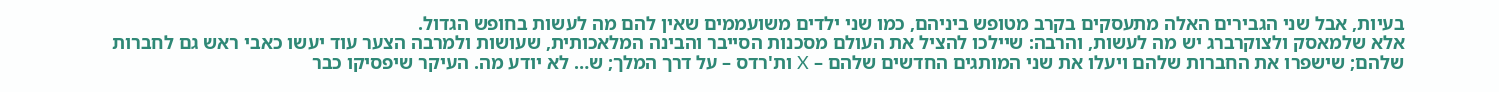בעיות, אבל שני הגבירים האלה מתעסקים בקרב מטופש ביניהם, כמו שני ילדים משועממים שאין להם מה לעשות בחופש הגדול.
אלא שלמאסק ולצוקרברג יש מה לעשות, והרבה: שיילכו להציל את העולם מסכנות הסייבר והבינה המלאכותית, שעושות ולמרבה הצער עוד יעשו כאבי ראש גם לחברות שלהם; שישפרו את החברות שלהם ויעלו את שני המותגים החדשים שלהם – X ות'רדס – על דרך המלך; ש… לא יודע מה. העיקר שיפסיקו כבר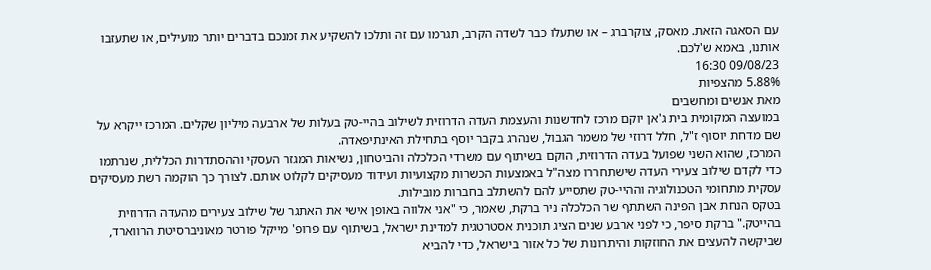עם הסאגה הזאת. מאסק, צוקרברג – או שתעלו כבר לשדה הקרב, תגרמו עם זה ותלכו להשקיע את זמנכם בדברים יותר מועילים, או שתעזבו אותנו, באמא ש'לכם.
09/08/23 16:30
5.88% מהצפיות
מאת אנשים ומחשבים
במועצה המקומית בית ג'אן יוקם מרכז לחדשנות והעצמת העדה הדרוזית לשילוב בהיי-טק בעלות של ארבעה מיליון שקלים. המרכז ייקרא על שם מדחת יוסוף ז"ל, חלל דרוזי של משמר הגבול, שנהרג בקבר יוסף בתחילת האינתיפאדה.
המרכז, שהוא השני שפועל בעדה הדרוזית, הוקם בשיתוף עם משרדי הכלכלה והביטחון, נשיאות המגזר העסקי וההסתדרות הכללית, שנרתמו כדי לקדם שילוב צעירי העדה שישתחררו מצה"ל באמצעות הכשרות מקצועיות ועידוד מעסיקים לקלוט אותם. לצורך כך הוקמה רשת מעסיקים עסקית מתחומי הטכנולוגיה וההיי-טק שתסייע להם להשתלב בחברות מובילות.
בטקס הנחת אבן הפינה השתתף שר הכלכלה ניר ברקת, שאמר, כי "אני אלווה באופן אישי את האתגר של שילוב צעירים מהעדה הדרוזית בהייטק." ברקת סיפר, כי לפני ארבע שנים הציג תוכנית אסטרטגית למדינת ישראל, בשיתוף עם פרופ' מייקל פורטר מאוניברסיטת הרווארד, שביקשה להעצים את החוזקות והיתרונות של כל אזור בישראל, כדי להביא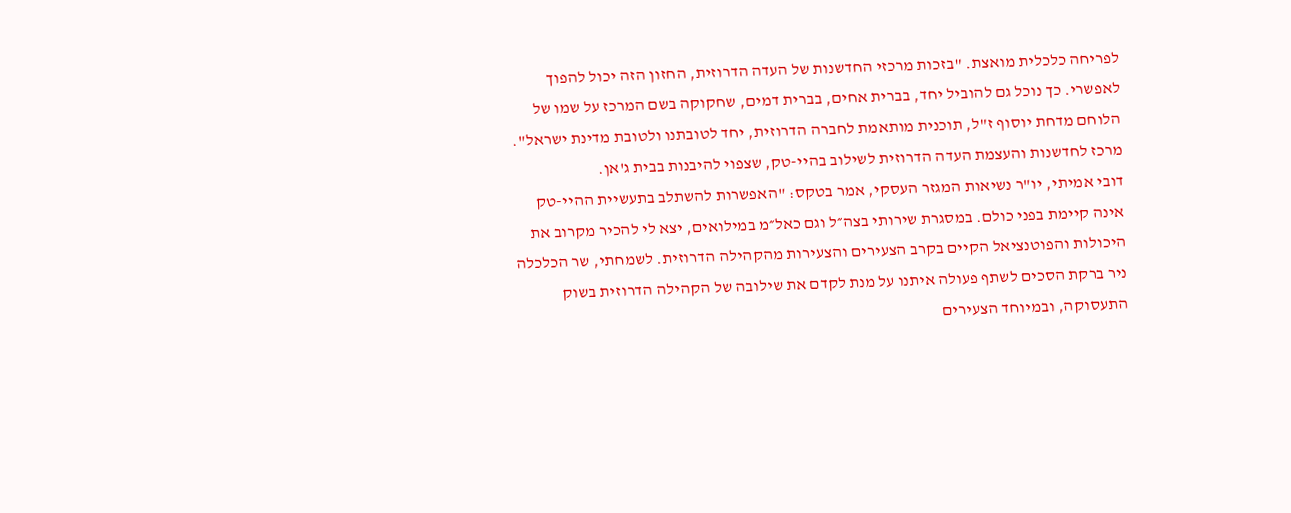לפריחה כלכלית מואצת. "בזכות מרכזי החדשנות של העדה הדרוזית, החזון הזה יכול להפוך לאפשרי. כך נוכל גם להוביל יחד, בברית אחים, בברית דמים, שחקוקה בשם המרכז על שמו של הלוחם מדחת יוסוף ז"ל, תוכנית מותאמת לחברה הדרוזית, יחד לטובתנו ולטובת מדינת ישראל".
מרכז לחדשנות והעצמת העדה הדרוזית לשילוב בהיי-טק, שצפוי להיבנות בבית ג'אן.
דובי אמיתי, יו"ר נשיאות המגזר העסקי, אמר בטקס: "האפשרות להשתלב בתעשיית ההיי-טק אינה קיימת בפני כולם. במסגרת שירותי בצה״ל וגם כאל״מ במילואים, יצא לי להכיר מקרוב את היכולות והפוטנציאל הקיים בקרב הצעירים והצעירות מהקהילה הדרוזית. לשמחתי, שר הכלכלה ניר ברקת הסכים לשתף פעולה איתנו על מנת לקדם את שילובה של הקהילה הדרוזית בשוק התעסוקה, ובמיוחד הצעירים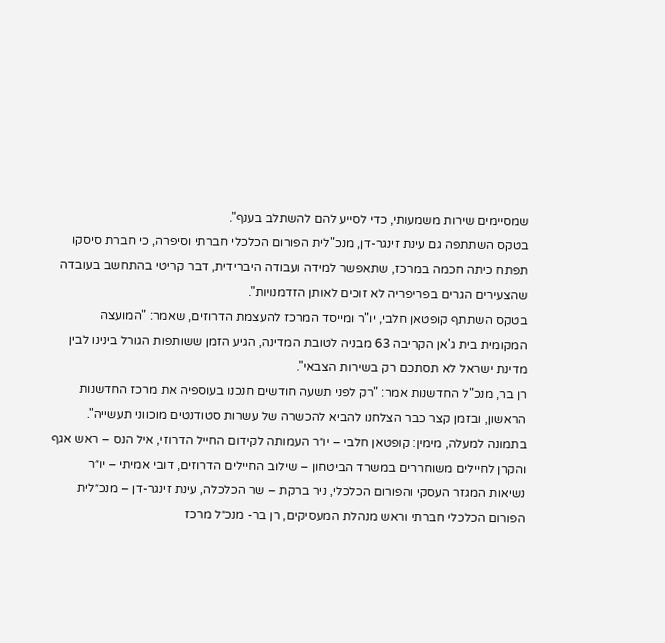שמסיימים שירות משמעותי, כדי לסייע להם להשתלב בענף".
בטקס השתתפה גם עינת זינגר-דן, מנכ"לית הפורום הכלכלי חברתי וסיפרה, כי חברת סיסקו תפתח כיתה חכמה במרכז, שתאפשר למידה ועבודה היברידית, דבר קריטי בהתחשב בעובדה שהצעירים הגרים בפריפריה לא זוכים לאותן הזדמנויות".
בטקס השתתף קופטאן חלבי, יו"ר ומייסד המרכז להעצמת הדרוזים, שאמר: "המועצה המקומית בית ג'אן הקריבה 63 מבניה לטובת המדינה, הגיע הזמן ששותפות הגורל בינינו לבין מדינת ישראל לא תסתכם רק בשירות הצבאי".
רן בר, מנכ"ל החדשנות אמר: "רק לפני תשעה חודשים חנכנו בעוספיה את מרכז החדשנות הראשון, ובזמן קצר כבר הצלחנו להביא להכשרה של עשרות סטודנטים מוכווני תעשייה".
בתמונה למעלה, מימין: קופטאן חלבי – יו״ר העמותה לקידום החייל הדרוזי, איל הנס – ראש אגף והקרן לחיילים משוחררים במשרד הביטחון – שילוב החיילים הדרוזים, דובי אמיתי – יו״ר נשיאות המגזר העסקי והפורום הכלכלי, ניר ברקת – שר הכלכלה, עינת זינגר-דן – מנכ״לית הפורום הכלכלי חברתי וראש מנהלת המעסיקים, רן בר- מנכ״ל מרכז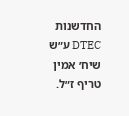החדשנות DTEC ע״ש שיח׳ אמין טריף ז״ל.